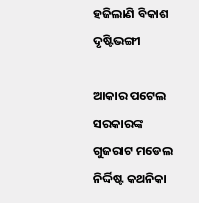ହଜିଲାଣି ବିକାଶ ଦୃଷ୍ଟିଭଙ୍ଗୀ

ଆକାର ପଟେଲ
ସରକାରଙ୍କ ଗୁଜରାଟ ମଡେଲ ନିର୍ଦ୍ଦିଷ୍ଟ କଥନିକା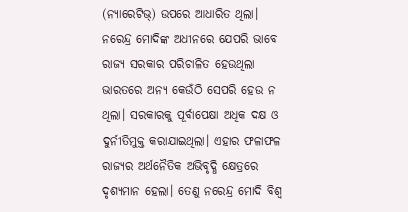(ନ୍ୟାରେଟିଭ୍‌) ଉପରେ ଆଧାରିତ ଥିଲା। ନରେନ୍ଦ୍ର ମୋଦିଙ୍କ ଅଧୀନରେ ଯେପରି ଭାବେ ରାଜ୍ୟ ସରକାର ପରିଚାଳିତ ହେଉଥିଲା ଭାରତରେ ଅନ୍ୟ କେଉଁଠି ସେପରି ହେଉ ନ ଥିଲା। ସରକାରକୁ ପୂର୍ବାପେକ୍ଷା ଅଧିକ ଦକ୍ଷ ଓ ଦୁର୍ନୀତିମୁକ୍ତ କରାଯାଇଥିଲା। ଏହାର ଫଳାଫଳ ରାଜ୍ୟର ଅର୍ଥନୈତିକ ଅଭିବୃଦ୍ଧି କ୍ଷେତ୍ରରେ ଦୃଶ୍ୟମାନ ହେଲା। ତେଣୁ ନରେନ୍ଦ୍ର ମୋଦି ବିଶ୍ୱ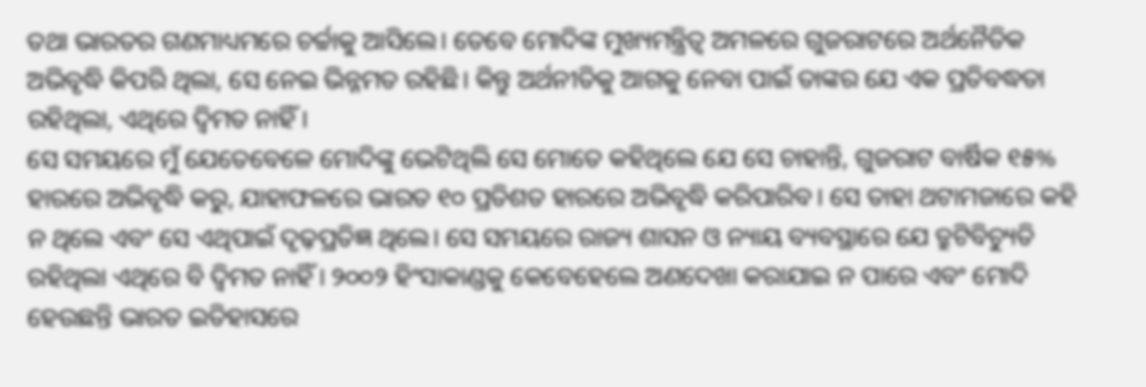ତଥା ଭାରତର ଗଣମାଧ୍ୟମରେ ଚର୍ଚ୍ଚାକୁ ଆସିଲେ। ତେବେ ମୋଦିଙ୍କ ମୁଖ୍ୟମନ୍ତ୍ରିତ୍ୱ ଅମଳରେ ଗୁଜରାଟରେ ଅର୍ଥନୈତିକ ଅଭିବୃଦ୍ଧି କିପରି ଥିଲା, ସେ ନେଇ ଭିନ୍ନମତ ରହିଛି। କିନ୍ତୁ ଅର୍ଥନୀତିକୁ ଆଗକୁ ନେବା ପାଇଁ ତାଙ୍କର ଯେ ଏକ ପ୍ରତିବଦ୍ଧତା ରହିଥିଲା, ଏଥିରେ ଦ୍ୱିମତ ନାହିଁ।
ସେ ସମୟରେ ମୁଁ ଯେତେବେଳେ ମୋଦିଙ୍କୁ ଭେଟିଥିଲି ସେ ମୋତେ କହିଥିଲେ ଯେ ସେ ଚାହାନ୍ତି, ଗୁଜରାଟ ବାର୍ଷିକ ୧୫% ହାରରେ ଅଭିବୃଦ୍ଧି କରୁ, ଯାହାଫଳରେ ଭାରତ ୧୦ ପ୍ରତିଶତ ହାରରେ ଅଭିବୃଦ୍ଧି କରିପାରିବ। ସେ ତାହା ଥଟାମଜାରେ କହି ନ ଥିଲେ ଏବଂ ସେ ଏଥିପାଇଁ ଦୃଢ଼ପ୍ରତିଜ୍ଞ ଥିଲେ। ସେ ସମୟରେ ରାଜ୍ୟ ଶାସନ ଓ ନ୍ୟାୟ ବ୍ୟବସ୍ଥାରେ ଯେ ତ୍ରୁଟିବିଚ୍ୟୁତି ରହିଥିଲା ଏଥିରେ ବି ଦ୍ୱିମତ ନାହିଁ। ୨୦୦୨ ହିଂସାକାଣ୍ଡକୁ କେବେହେଲେ ଅଣଦେଖା କରାଯାଇ ନ ପାରେ ଏବଂ ମୋଦି ହେଉଛନ୍ତି ଭାରତ ଇତିହାସରେ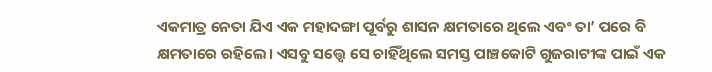ଏକମାତ୍ର ନେତା ଯିଏ ଏକ ମହାଦଙ୍ଗା ପୂର୍ବରୁ ଶାସନ କ୍ଷମତାରେ ଥିଲେ ଏବଂ ତା’ ପରେ ବି କ୍ଷମତାରେ ରହିଲେ। ଏସବୁ ସତ୍ତ୍ୱେ ସେ ଚାହିଁଥିଲେ ସମସ୍ତ ପାଞ୍ଚକୋଟି ଗୁଜରାଟୀଙ୍କ ପାଇଁ ଏକ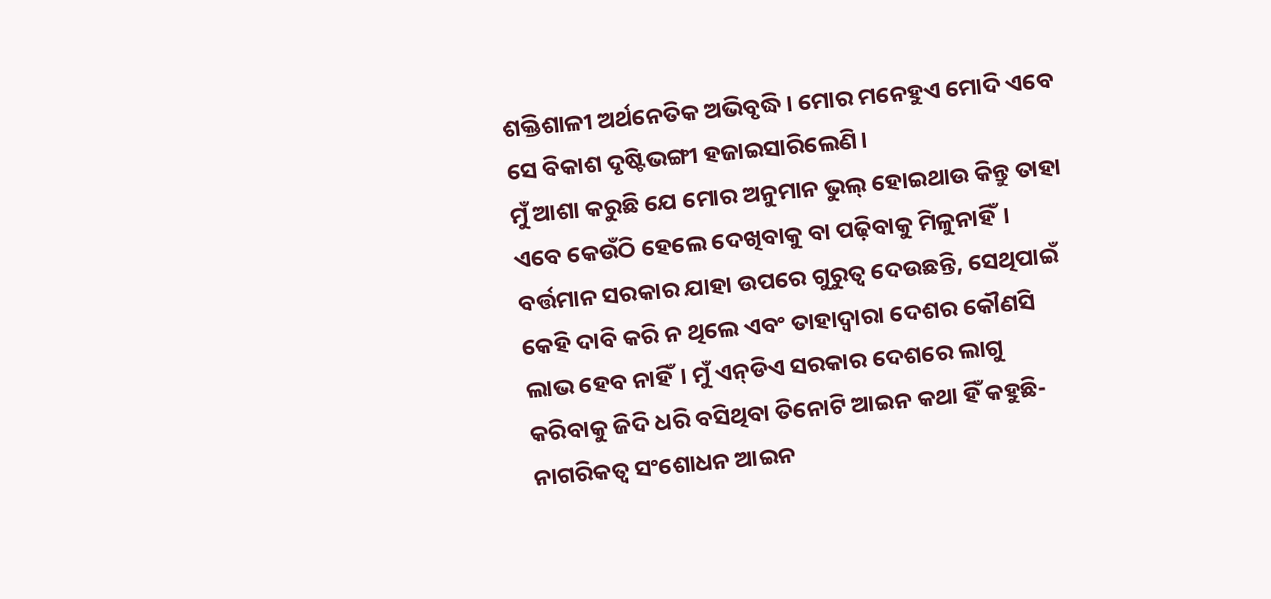ଶକ୍ତିଶାଳୀ ଅର୍ଥନେତିକ ଅଭିବୃଦ୍ଧି। ମୋର ମନେହୁଏ ମୋଦି ଏବେ ସେ ବିକାଶ ଦୃଷ୍ଟିଭଙ୍ଗୀ ହଜାଇସାରିଲେଣି।
ମୁଁ ଆଶା କରୁଛି ଯେ ମୋର ଅନୁମାନ ଭୁଲ୍‌ ହୋଇଥାଉ କିନ୍ତୁ ତାହା ଏବେ କେଉଁଠି ହେଲେ ଦେଖିବାକୁ ବା ପଢ଼ିବାକୁ ମିଳୁନାହିଁ। ବର୍ତ୍ତମାନ ସରକାର ଯାହା ଉପରେ ଗୁରୁତ୍ୱ ଦେଉଛନ୍ତି, ସେଥିପାଇଁ କେହି ଦାବି କରି ନ ଥିଲେ ଏବଂ ତାହାଦ୍ୱାରା ଦେଶର କୌଣସି ଲାଭ ହେବ ନାହିଁ। ମୁଁ ଏନ୍‌ଡିଏ ସରକାର ଦେଶରେ ଲାଗୁ କରିବାକୁ ଜିଦି ଧରି ବସିଥିବା ତିନୋଟି ଆଇନ କଥା ହିଁ କହୁଛି- ନାଗରିକତ୍ୱ ସଂଶୋଧନ ଆଇନ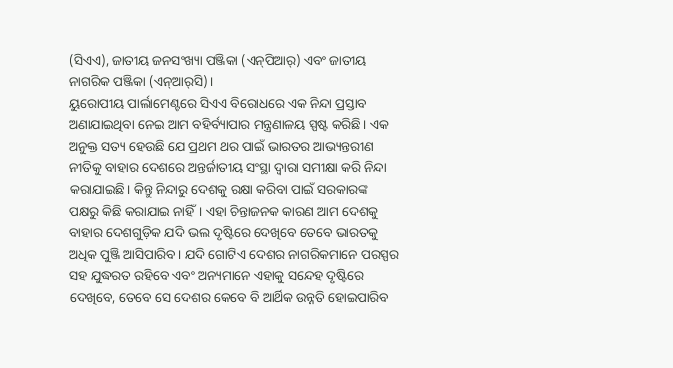(ସିଏଏ), ଜାତୀୟ ଜନସଂଖ୍ୟା ପଞ୍ଜିକା (ଏନ୍‌ପିଆର୍‌) ଏବଂ ଜାତୀୟ ନାଗରିକ ପଞ୍ଜିକା (ଏନ୍‌ଆର୍‌ସି)।
ୟୁରୋପୀୟ ପାର୍ଲାମେଣ୍ଟରେ ସିଏଏ ବିରୋଧରେ ଏକ ନିନ୍ଦା ପ୍ରସ୍ତାବ ଅଣାଯାଇଥିବା ନେଇ ଆମ ବହିର୍ବ୍ୟାପାର ମନ୍ତ୍ରଣାଳୟ ସ୍ପଷ୍ଟ କରିଛି। ଏକ ଅନୁକ୍ତ ସତ୍ୟ ହେଉଛି ଯେ ପ୍ରଥମ ଥର ପାଇଁ ଭାରତର ଆଭ୍ୟନ୍ତରୀଣ ନୀତିକୁ ବାହାର ଦେଶରେ ଅନ୍ତର୍ଜାତୀୟ ସଂସ୍ଥା ଦ୍ୱାରା ସମୀକ୍ଷା କରି ନିନ୍ଦା କରାଯାଇଛି। କିନ୍ତୁ ନିନ୍ଦାରୁ ଦେଶକୁ ରକ୍ଷା କରିବା ପାଇଁ ସରକାରଙ୍କ ପକ୍ଷରୁ କିଛି କରାଯାଇ ନାହିଁ। ଏହା ଚିନ୍ତାଜନକ କାରଣ ଆମ ଦେଶକୁ ବାହାର ଦେଶଗୁଡ଼ିକ ଯଦି ଭଲ ଦୃଷ୍ଟିରେ ଦେଖିବେ ତେବେ ଭାରତକୁ ଅଧିକ ପୁଞ୍ଜି ଆସିପାରିବ। ଯଦି ଗୋଟିଏ ଦେଶର ନାଗରିକମାନେ ପରସ୍ପର ସହ ଯୁଦ୍ଧରତ ରହିବେ ଏବଂ ଅନ୍ୟମାନେ ଏହାକୁ ସନ୍ଦେହ ଦୃଷ୍ଟିରେ ଦେଖିବେ, ତେବେ ସେ ଦେଶର କେବେ ବି ଆର୍ଥିକ ଉନ୍ନତି ହୋଇପାରିବ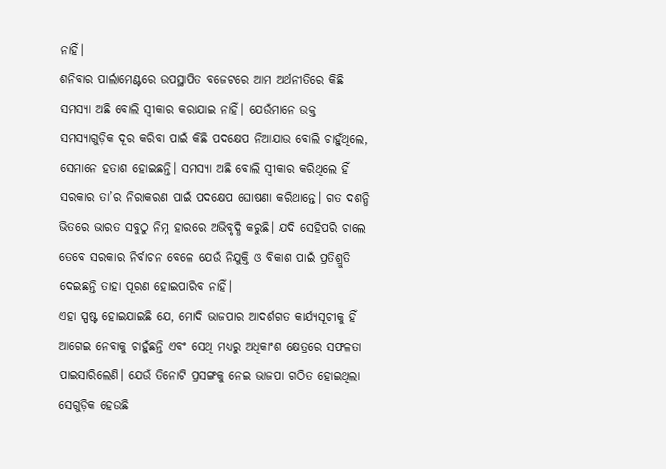ନାହିଁ।
ଶନିବାର ପାର୍ଲାମେଣ୍ଟରେ ଉପସ୍ଥାପିତ ବଜେଟରେ ଆମ ଅର୍ଥନୀତିରେ କିଛି ସମସ୍ୟା ଅଛି ବୋଲି ସ୍ବୀକାର କରାଯାଇ ନାହିଁ। ଯେଉଁମାନେ ଉକ୍ତ ସମସ୍ୟାଗୁଡ଼ିକ ଦୂର କରିବା ପାଇଁ କିଛି ପଦକ୍ଷେପ ନିଆଯାଉ ବୋଲି ଚାହୁଁଥିଲେ, ସେମାନେ ହତାଶ ହୋଇଛନ୍ତି। ସମସ୍ୟା ଅଛି ବୋଲି ସ୍ବୀକାର କରିଥିଲେ ହିଁ ସରକାର ତା’ର ନିରାକରଣ ପାଇଁ ପଦକ୍ଷେପ ଘୋଷଣା କରିଥାନ୍ତେ। ଗତ ଦଶନ୍ଧି ଭିତରେ ଭାରତ ସବୁଠୁ ନିମ୍ନ ହାରରେ ଅଭିବୃଦ୍ଧି କରୁଛି। ଯଦି ସେହିପରି ଚାଲେ ତେବେ ସରକାର ନିର୍ବାଚନ ବେଳେ ଯେଉଁ ନିଯୁକ୍ତି ଓ ବିକାଶ ପାଇଁ ପ୍ରତିଶ୍ରୁତି ଦେଇଛନ୍ତି ତାହା ପୂରଣ ହୋଇପାରିବ ନାହିଁ।
ଏହା ସ୍ପଷ୍ଟ ହୋଇଯାଇଛି ଯେ, ମୋଦି ଭାଜପାର ଆଦର୍ଶଗତ କାର୍ଯ୍ୟସୂଚୀକୁ ହିଁ ଆଗେଇ ନେବାକୁ ଚାହୁଁଛନ୍ତି ଏବଂ ସେଥି ମଧ୍ୟରୁ ଅଧିକାଂଶ କ୍ଷେତ୍ରରେ ସଫଳତା ପାଇସାରିଲେଣି। ଯେଉଁ ତିନୋଟି ପ୍ରସଙ୍ଗକୁ ନେଇ ଭାଜପା ଗଠିତ ହୋଇଥିଲା ସେଗୁଡ଼ିକ ହେଉଛି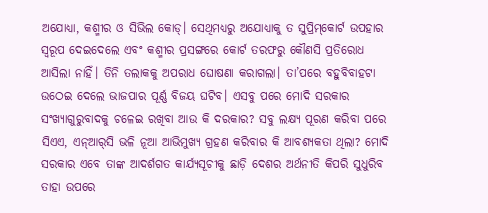ଅଯୋଧ୍ୟା, କଶ୍ମୀର ଓ ସିଭିଲ କୋଡ୍‌। ସେଥିମଧ୍ୟରୁ ଅଯୋଧ୍ୟାକୁ ତ ସୁପ୍ରିମ୍‌କୋର୍ଟ ଉପହାର ସ୍ବରୂପ ଦେଇଦେଲେ ଏବଂ କଶ୍ମୀର ପ୍ରସଙ୍ଗରେ କୋର୍ଟ ତରଫରୁ କୌଣସି ପ୍ରତିରୋଧ ଆସିଲା ନାହିଁ। ତିନି ତଲାକକୁ ଅପରାଧ ଘୋଷଣା କରାଗଲା। ତା’ପରେ ବହୁବିବାହଟା ଉଠେଇ ଦେଲେ ଭାଜପାର ପୂର୍ଣ୍ଣ ବିଜୟ ଘଟିବ। ଏସବୁ ପରେ ମୋଦି ସରକାର ସଂଖ୍ୟାଗୁରୁବାଦକୁ ଚଳେଇ ରଖିବା ଆଉ କି ଦରକାର? ସବୁ ଲକ୍ଷ୍ୟ ପୂରଣ କରିବା ପରେ ସିଏଏ, ଏନ୍‌ଆର୍‌ସି ଭଳି ନୂଆ ଆଭିମୁଖ୍ୟ ଗ୍ରହଣ କରିବାର କି ଆବଶ୍ୟକତା ଥିଲା? ମୋଦି ସରକାର ଏବେ ତାଙ୍କ ଆଦର୍ଶଗତ କାର୍ଯ୍ୟସୂଚୀକୁ ଛାଡ଼ି ଦେଶର ଅର୍ଥନୀତି କିପରି ସୁଧୁରିବ ତାହା ଉପରେ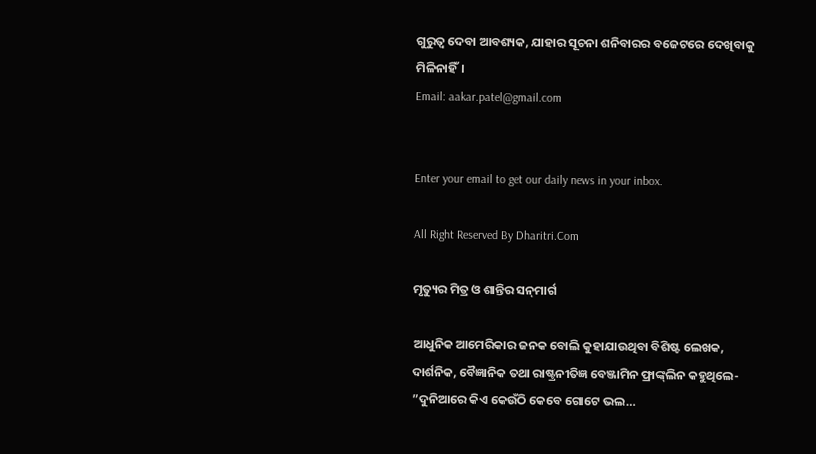ଗୁରୁତ୍ୱ ଦେବା ଆବଶ୍ୟକ, ଯାହାର ସୂଚନା ଶନିବାରର ବଜେଟରେ ଦେଖିବାକୁ ମିଳିନାହିଁ।
Email: aakar.patel@gmail.com


Enter your email to get our daily news in your inbox.

All Right Reserved By Dharitri.Com

ମୃତ୍ୟୁର ମିତ୍ର ଓ ଶାନ୍ତିର ସନ୍‌ମାର୍ଗ

ଆଧୁନିକ ଆମେରିକାର ଜନକ ବୋଲି କୁହାଯାଉଥିବା ବିଶିଷ୍ଟ ଲେଖକ, ଦାର୍ଶନିକ, ବୈଜ୍ଞାନିକ ତଥା ରାଷ୍ଟ୍ରନୀତିଜ୍ଞ ବେଞ୍ଜାମିନ ଫ୍ରାଙ୍କ୍‌ଲିନ କହୁଥିଲେ- ”ଦୁନିଆରେ କିଏ କେଉଁଠି କେବେ ଗୋଟେ ଭଲ…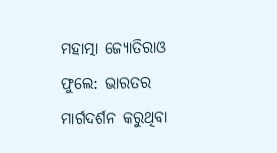ମହାତ୍ମା ଜ୍ୟୋତିରାଓ ଫୁଲେ: ଭାରତର ମାର୍ଗଦର୍ଶନ କରୁଥିବା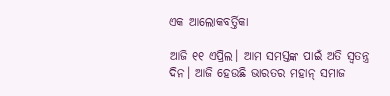ଏକ ଆଲୋକବର୍ତ୍ତିକା

ଆଜି ୧୧ ଏପ୍ରିଲ। ଆମ ସମସ୍ତଙ୍କ ପାଇଁ ଅତି ସ୍ବତନ୍ତ୍ର ଦିନ। ଆଜି ହେଉଛି ଭାରତର ମହାନ୍‌ ସମାଜ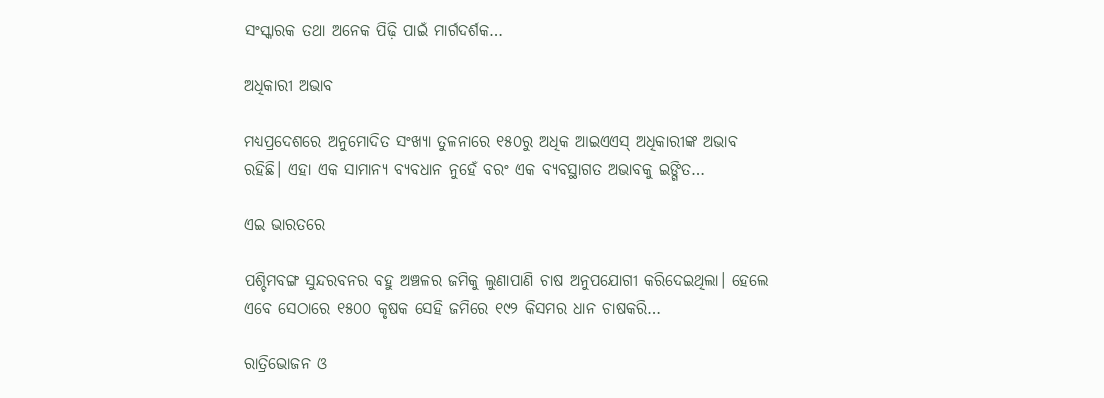ସଂସ୍କାରକ ତଥା ଅନେକ ପିଢ଼ି ପାଇଁ ମାର୍ଗଦର୍ଶକ…

ଅଧିକାରୀ ଅଭାବ

ମଧ୍ୟପ୍ରଦେଶରେ ଅନୁମୋଦିତ ସଂଖ୍ୟା ତୁଳନାରେ ୧୫୦ରୁ ଅଧିକ ଆଇଏଏସ୍‌ ଅଧିକାରୀଙ୍କ ଅଭାବ ରହିଛି। ଏହା ଏକ ସାମାନ୍ୟ ବ୍ୟବଧାନ ନୁହେଁ ବରଂ ଏକ ବ୍ୟବସ୍ଥାଗତ ଅଭାବକୁ ଇଙ୍ଗିତ…

ଏଇ ଭାରତରେ

ପଶ୍ଚିମବଙ୍ଗ ସୁନ୍ଦରବନର ବହୁ ଅଞ୍ଚଳର ଜମିକୁ ଲୁଣାପାଣି ଚାଷ ଅନୁପଯୋଗୀ କରିଦେଇଥିଲା। ହେଲେ ଏବେ ସେଠାରେ ୧୫୦୦ କୃଷକ ସେହି ଜମିରେ ୧୯୨ କିସମର ଧାନ ଚାଷକରି…

ରାତ୍ରିଭୋଜନ ଓ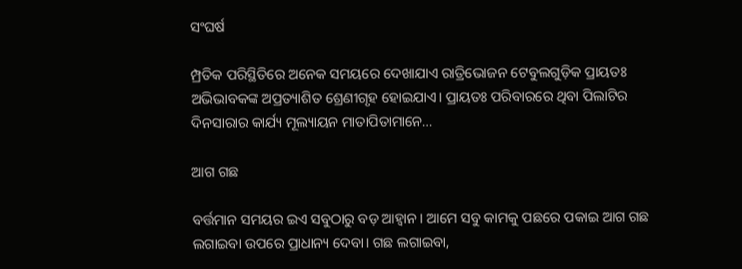ସଂଘର୍ଷ

ମ୍ପ୍ରତିକ ପରିସ୍ଥିତିରେ ଅନେକ ସମୟରେ ଦେଖାଯାଏ ରାତ୍ରିଭୋଜନ ଟେବୁଲଗୁଡ଼ିକ ପ୍ରାୟତଃ ଅଭିଭାବକଙ୍କ ଅପ୍ରତ୍ୟାଶିତ ଶ୍ରେଣୀଗୃହ ହୋଇଯାଏ। ପ୍ରାୟତଃ ପରିବାରରେ ଥିବା ପିଲାଟିର ଦିନସାରାର କାର୍ଯ୍ୟ ମୂଲ୍ୟାୟନ ମାତାପିତାମାନେ…

ଆଗ ଗଛ

ବର୍ତ୍ତମାନ ସମୟର ଇଏ ସବୁଠାରୁ ବଡ଼ ଆହ୍ବାନ। ଆମେ ସବୁ କାମକୁ ପଛରେ ପକାଇ ଆଗ ଗଛ ଲଗାଇବା ଉପରେ ପ୍ରାଧାନ୍ୟ ଦେବା। ଗଛ ଲଗାଇବା,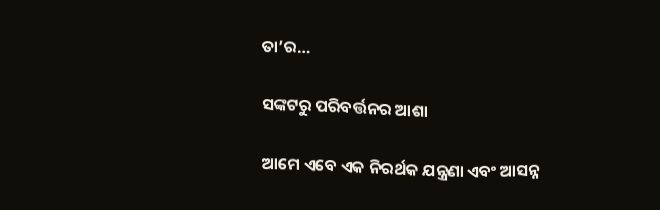ତା’ର…

ସଙ୍କଟରୁ ପରିବର୍ତ୍ତନର ଆଶା

ଆମେ ଏବେ ଏକ ନିରର୍ଥକ ଯନ୍ତ୍ରଣା ଏବଂ ଆସନ୍ନ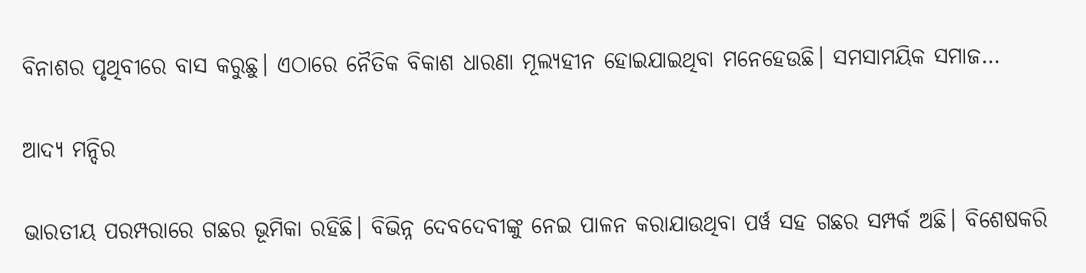ବିନାଶର ପୃଥିବୀରେ ବାସ କରୁଛୁ। ଏଠାରେ ନୈତିକ ବିକାଶ ଧାରଣା ମୂଲ୍ୟହୀନ ହୋଇଯାଇଥିବା ମନେହେଉଛି। ସମସାମୟିକ ସମାଜ…

ଆଦ୍ୟ ମନ୍ଦିର

ଭାରତୀୟ ପରମ୍ପରାରେ ଗଛର ଭୂମିକା ରହିଛି। ବିଭିନ୍ନ ଦେବଦେବୀଙ୍କୁ ନେଇ ପାଳନ କରାଯାଉଥିବା ପର୍ୱ ସହ ଗଛର ସମ୍ପର୍କ ଅଛି। ବିଶେଷକରି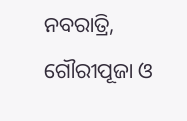ନବରାତ୍ରି, ଗୌରୀପୂଜା ଓ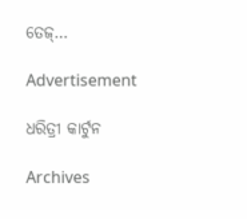ତେଜ୍‌…

Advertisement

ଧରିତ୍ରୀ କାର୍ଟୁନ

Archives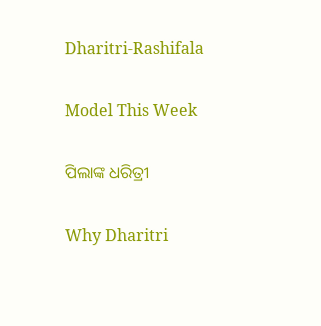Dharitri-Rashifala

Model This Week

ପିଲାଙ୍କ ଧରିତ୍ରୀ

Why Dharitri